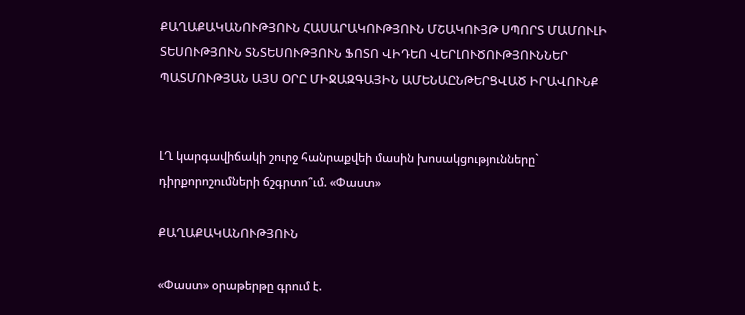ՔԱՂԱՔԱԿԱՆՈՒԹՅՈՒՆ ՀԱՍԱՐԱԿՈՒԹՅՈՒՆ ՄՇԱԿՈՒՅԹ ՍՊՈՐՏ ՄԱՄՈՒԼԻ ՏԵՍՈՒԹՅՈՒՆ ՏՆՏԵՍՈՒԹՅՈՒՆ ՖՈՏՈ ՎԻԴԵՈ ՎԵՐԼՈՒԾՈՒԹՅՈՒՆՆԵՐ ՊԱՏՄՈՒԹՅԱՆ ԱՅՍ ՕՐԸ ՄԻՋԱԶԳԱՅԻՆ ԱՄԵՆԱԸՆԹԵՐՑՎԱԾ ԻՐԱՎՈՒՆՔ


ԼՂ կարգավիճակի շուրջ հանրաքվեի մասին խոսակցությունները` դիրքորոշումների ճշգրտո՞ւմ. «Փաստ»

ՔԱՂԱՔԱԿԱՆՈՒԹՅՈՒՆ

«Փաստ» օրաթերթը գրում է.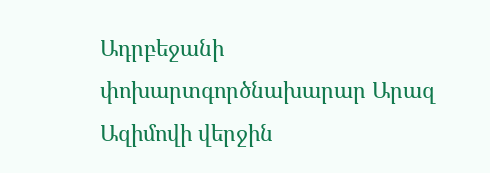Ադրբեջանի փոխարտգործնախարար Արազ Ազիմովի վերջին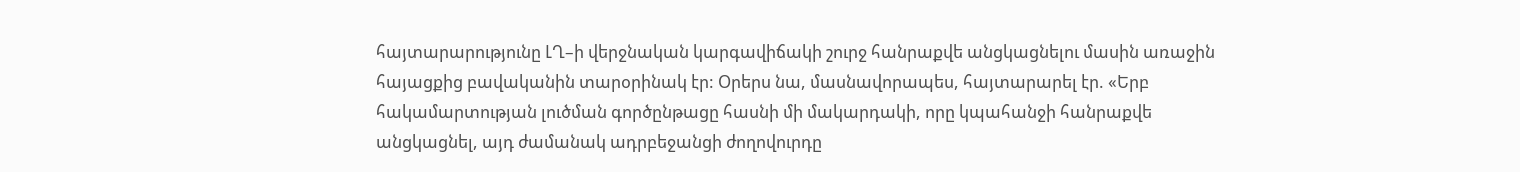հայտարարությունը ԼՂ–ի վերջնական կարգավիճակի շուրջ հանրաքվե անցկացնելու մասին առաջին հայացքից բավականին տարօրինակ էր: Օրերս նա, մասնավորապես, հայտարարել էր. «Երբ հակամարտության լուծման գործընթացը հասնի մի մակարդակի, որը կպահանջի հանրաքվե անցկացնել, այդ ժամանակ ադրբեջանցի ժողովուրդը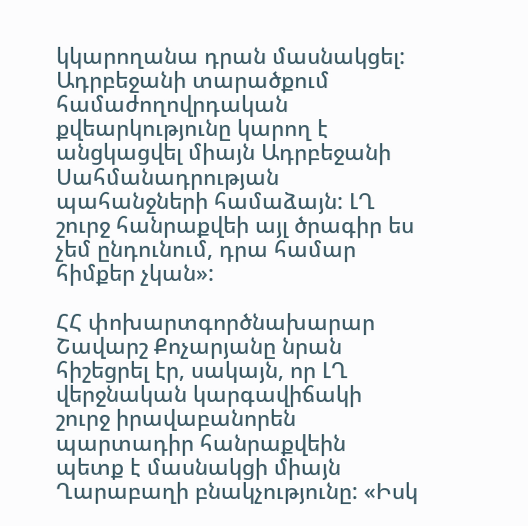կկարողանա դրան մասնակցել: Ադրբեջանի տարածքում համաժողովրդական քվեարկությունը կարող է անցկացվել միայն Ադրբեջանի Սահմանադրության պահանջների համաձայն: ԼՂ շուրջ հանրաքվեի այլ ծրագիր ես չեմ ընդունում, դրա համար հիմքեր չկան»:

ՀՀ փոխարտգործնախարար Շավարշ Քոչարյանը նրան հիշեցրել էր, սակայն, որ ԼՂ վերջնական կարգավիճակի շուրջ իրավաբանորեն պարտադիր հանրաքվեին պետք է մասնակցի միայն Ղարաբաղի բնակչությունը: «Իսկ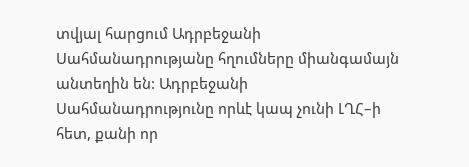տվյալ հարցում Ադրբեջանի Սահմանադրությանը հղումները միանգամայն անտեղին են: Ադրբեջանի Սահմանադրությունը որևէ կապ չունի ԼՂՀ–ի հետ, քանի որ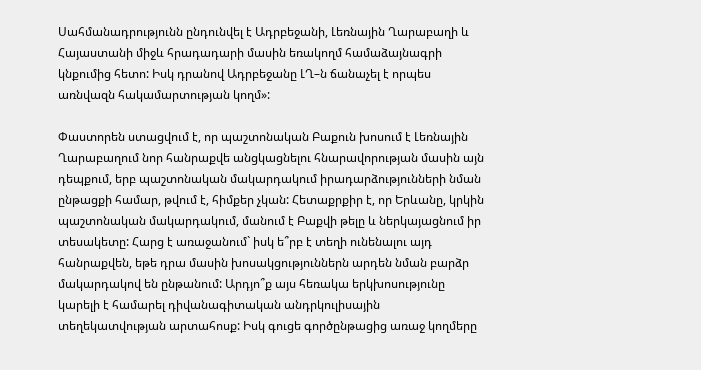Սահմանադրությունն ընդունվել է Ադրբեջանի, Լեռնային Ղարաբաղի և Հայաստանի միջև հրադադարի մասին եռակողմ համաձայնագրի կնքումից հետո: Իսկ դրանով Ադրբեջանը ԼՂ–ն ճանաչել է որպես առնվազն հակամարտության կողմ»:

Փաստորեն ստացվում է, որ պաշտոնական Բաքուն խոսում է Լեռնային Ղարաբաղում նոր հանրաքվե անցկացնելու հնարավորության մասին այն դեպքում, երբ պաշտոնական մակարդակում իրադարձությունների նման ընթացքի համար, թվում է, հիմքեր չկան: Հետաքրքիր է, որ Երևանը, կրկին պաշտոնական մակարդակում, մանում է Բաքվի թելը և ներկայացնում իր տեսակետը: Հարց է առաջանում` իսկ ե՞րբ է տեղի ունենալու այդ հանրաքվեն, եթե դրա մասին խոսակցություններն արդեն նման բարձր մակարդակով են ընթանում: Արդյո՞ք այս հեռակա երկխոսությունը կարելի է համարել դիվանագիտական անդրկուլիսային տեղեկատվության արտահոսք: Իսկ գուցե գործընթացից առաջ կողմերը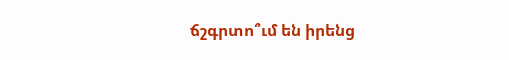ճշգրտո՞ւմ են իրենց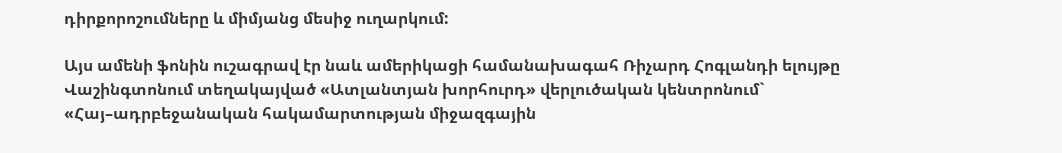դիրքորոշումները և միմյանց մեսիջ ուղարկում:

Այս ամենի ֆոնին ուշագրավ էր նաև ամերիկացի համանախագահ Ռիչարդ Հոգլանդի ելույթը Վաշինգտոնում տեղակայված «Ատլանտյան խորհուրդ» վերլուծական կենտրոնում` «Հայ–ադրբեջանական հակամարտության միջազգային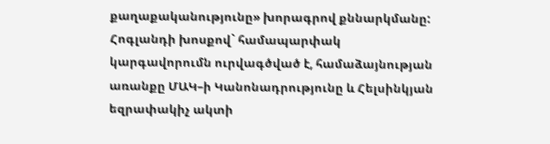քաղաքականությունը» խորագրով քննարկմանը: Հոգլանդի խոսքով` համապարփակ կարգավորումն ուրվագծված է, համաձայնության առանքը ՄԱԿ–ի Կանոնադրությունը և Հելսինկյան եզրափակիչ ակտի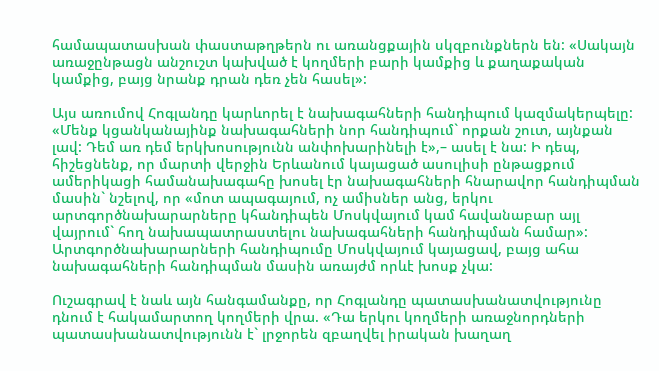համապատասխան փաստաթղթերն ու առանցքային սկզբունքներն են: «Սակայն առաջընթացն անշուշտ կախված է կողմերի բարի կամքից և քաղաքական կամքից, բայց նրանք դրան դեռ չեն հասել»:

Այս առումով Հոգլանդը կարևորել է նախագահների հանդիպում կազմակերպելը: «Մենք կցանկանայինք նախագահների նոր հանդիպում` որքան շուտ, այնքան լավ: Դեմ առ դեմ երկխոսությունն անփոխարինելի է»,– ասել է նա: Ի դեպ, հիշեցնենք, որ մարտի վերջին Երևանում կայացած ասուլիսի ընթացքում ամերիկացի համանախագահը խոսել էր նախագահների հնարավոր հանդիպման մասին` նշելով, որ «մոտ ապագայում, ոչ ամիսներ անց, երկու արտգործնախարարները կհանդիպեն Մոսկվայում կամ հավանաբար այլ վայրում` հող նախապատրաստելու նախագահների հանդիպման համար»: Արտգործնախարարների հանդիպումը Մոսկվայում կայացավ, բայց ահա նախագահների հանդիպման մասին առայժմ որևէ խոսք չկա:

Ուշագրավ է նաև այն հանգամանքը, որ Հոգլանդը պատասխանատվությունը դնում է հակամարտող կողմերի վրա. «Դա երկու կողմերի առաջնորդների պատասխանատվությունն է` լրջորեն զբաղվել իրական խաղաղ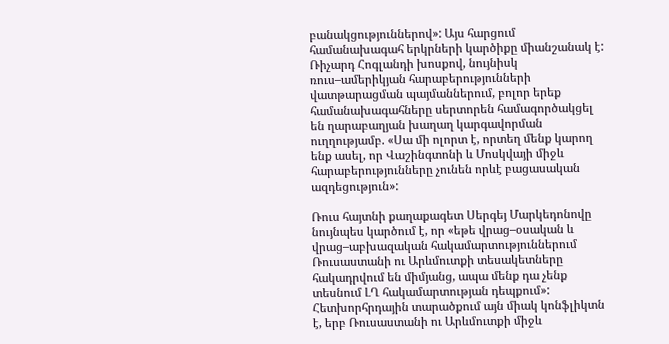բանակցություններով»: Այս հարցում համանախագահ երկրների կարծիքը միանշանակ է: Ռիչարդ Հոգլանդի խոսքով, նույնիսկ ռուս–ամերիկյան հարաբերությունների վատթարացման պայմաններում, բոլոր երեք համանախագահները սերտորեն համագործակցել են ղարաբաղյան խաղաղ կարգավորման ուղղությամբ. «Սա մի ոլորտ է, որտեղ մենք կարող ենք ասել, որ Վաշինգտոնի և Մոսկվայի միջև հարաբերությունները չունեն որևէ բացասական ազդեցություն»:

Ռուս հայտնի քաղաքագետ Սերգեյ Մարկեդոնովը նույնպես կարծում է, որ «եթե վրաց–օսական և վրաց–աբխազական հակամարտություններում Ռուսաստանի ու Արևմուտքի տեսակետները հակադրվում են միմյանց, ապա մենք դա չենք տեսնում ԼՂ հակամարտության դեպքում»: Հետխորհրդային տարածքում այն միակ կոնֆլիկտն է, երբ Ռուսաստանի ու Արևմուտքի միջև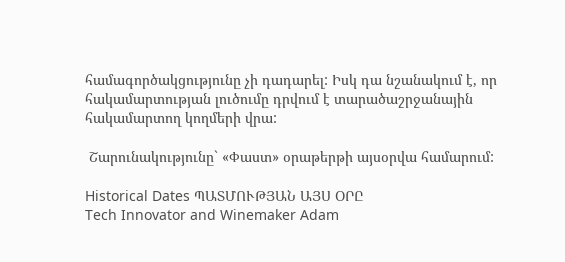համագործակցությունը չի դադարել: Իսկ դա նշանակում է, որ հակամարտության լուծումը դրվում է տարածաշրջանային հակամարտող կողմերի վրա:

 Շարունակությունը` «Փաստ» օրաթերթի այսօրվա համարում:

Historical Dates ՊԱՏՄՈՒԹՅԱՆ ԱՅՍ ՕՐԸ
Tech Innovator and Winemaker Adam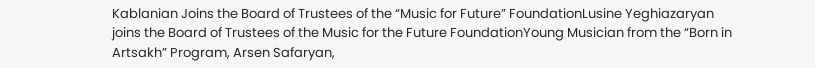Kablanian Joins the Board of Trustees of the “Music for Future” FoundationLusine Yeghiazaryan joins the Board of Trustees of the Music for the Future FoundationYoung Musician from the “Born in Artsakh” Program, Arsen Safaryan,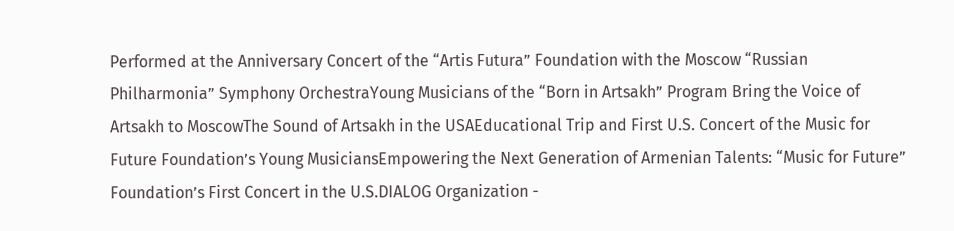Performed at the Anniversary Concert of the “Artis Futura” Foundation with the Moscow “Russian Philharmonia” Symphony OrchestraYoung Musicians of the “Born in Artsakh” Program Bring the Voice of Artsakh to MoscowThe Sound of Artsakh in the USAEducational Trip and First U.S. Concert of the Music for Future Foundation’s Young MusiciansEmpowering the Next Generation of Armenian Talents: “Music for Future” Foundation’s First Concert in the U.S.DIALOG Organization -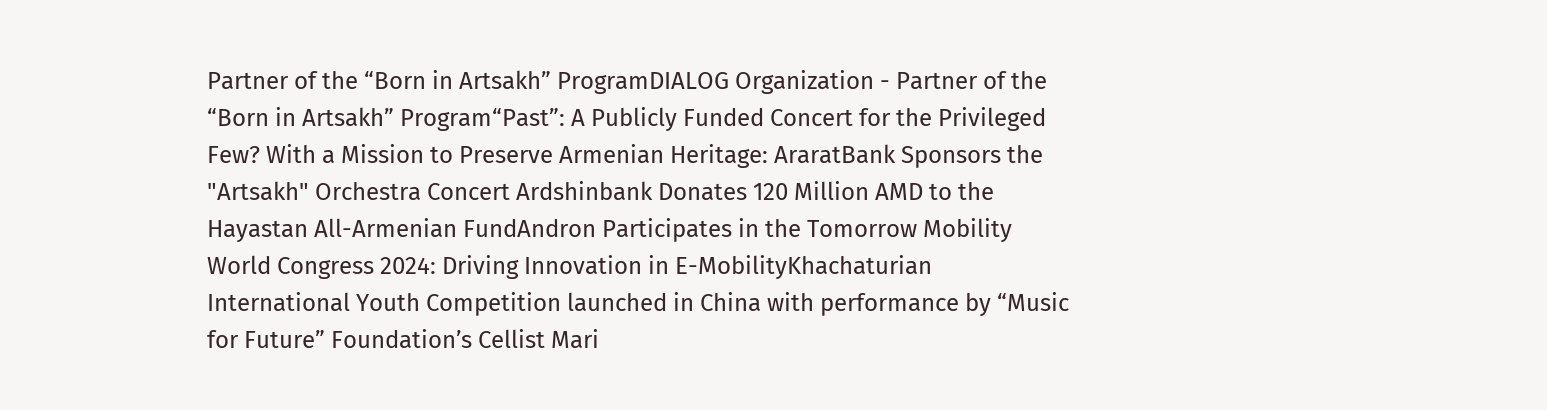Partner of the “Born in Artsakh” ProgramDIALOG Organization - Partner of the “Born in Artsakh” Program“Past”: A Publicly Funded Concert for the Privileged Few? With a Mission to Preserve Armenian Heritage: AraratBank Sponsors the "Artsakh" Orchestra Concert Ardshinbank Donates 120 Million AMD to the Hayastan All-Armenian FundAndron Participates in the Tomorrow Mobility World Congress 2024: Driving Innovation in E-MobilityKhachaturian International Youth Competition launched in China with performance by “Music for Future” Foundation’s Cellist Mari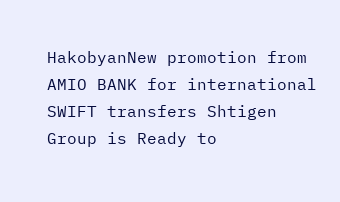HakobyanNew promotion from AMIO BANK for international SWIFT transfers Shtigen Group is Ready to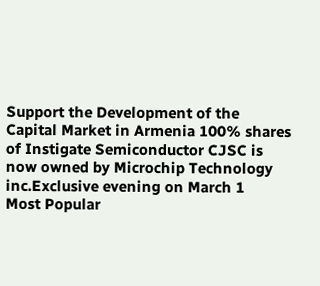Support the Development of the Capital Market in Armenia 100% shares of Instigate Semiconductor CJSC is now owned by Microchip Technology inc.Exclusive evening on March 1
Most Popular